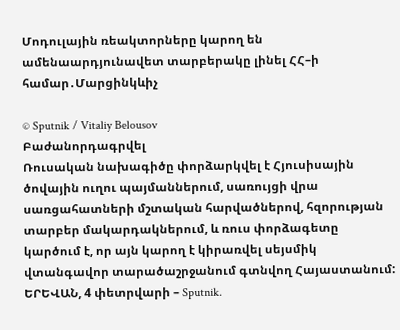Մոդուլային ռեակտորները կարող են ամենաարդյունավետ տարբերակը լինել ՀՀ–ի համար․Մարցինկևիչ

© Sputnik / Vitaliy Belousov
Բաժանորդագրվել
Ռուսական նախագիծը փորձարկվել է Հյուսիսային ծովային ուղու պայմաններում, սառույցի վրա սառցահատների մշտական հարվածներով, հզորության տարբեր մակարդակներում, և ռուս փորձագետը կարծում է, որ այն կարող է կիրառվել սեյսմիկ վտանգավոր տարածաշրջանում գտնվող Հայաստանում:
ԵՐԵՎԱՆ, 4 փետրվարի – Sputnik.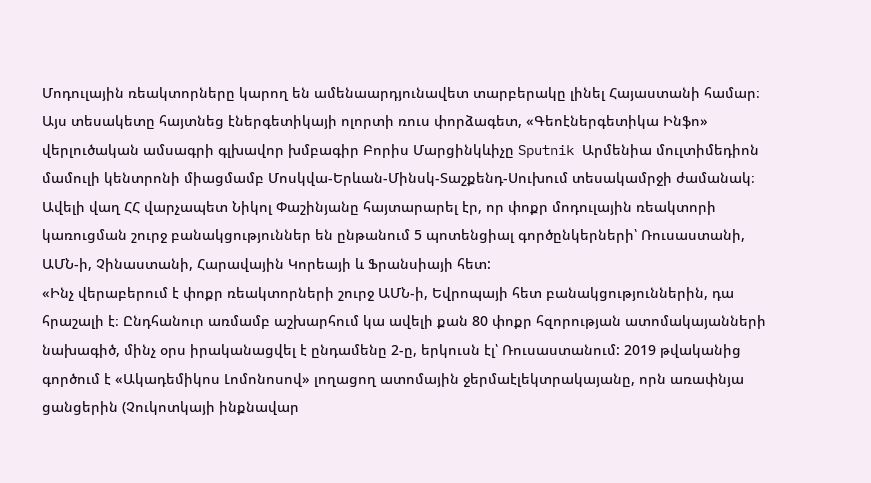Մոդուլային ռեակտորները կարող են ամենաարդյունավետ տարբերակը լինել Հայաստանի համար։ Այս տեսակետը հայտնեց էներգետիկայի ոլորտի ռուս փորձագետ, «Գեոէներգետիկա Ինֆո» վերլուծական ամսագրի գլխավոր խմբագիր Բորիս Մարցինկևիչը Sputnik Արմենիա մուլտիմեդիոն մամուլի կենտրոնի միացմամբ Մոսկվա-Երևան-Մինսկ-Տաշքենդ-Սուխում տեսակամրջի ժամանակ։
Ավելի վաղ ՀՀ վարչապետ Նիկոլ Փաշինյանը հայտարարել էր, որ փոքր մոդուլային ռեակտորի կառուցման շուրջ բանակցություններ են ընթանում 5 պոտենցիալ գործընկերների՝ Ռուսաստանի, ԱՄՆ-ի, Չինաստանի, Հարավային Կորեայի և Ֆրանսիայի հետ:
«Ինչ վերաբերում է փոքր ռեակտորների շուրջ ԱՄՆ-ի, Եվրոպայի հետ բանակցություններին, դա հրաշալի է։ Ընդհանուր առմամբ աշխարհում կա ավելի քան 80 փոքր հզորության ատոմակայանների նախագիծ, մինչ օրս իրականացվել է ընդամենը 2-ը, երկուսն էլ՝ Ռուսաստանում: 2019 թվականից գործում է «Ակադեմիկոս Լոմոնոսով» լողացող ատոմային ջերմաէլեկտրակայանը, որն առափնյա ցանցերին (Չուկոտկայի ինքնավար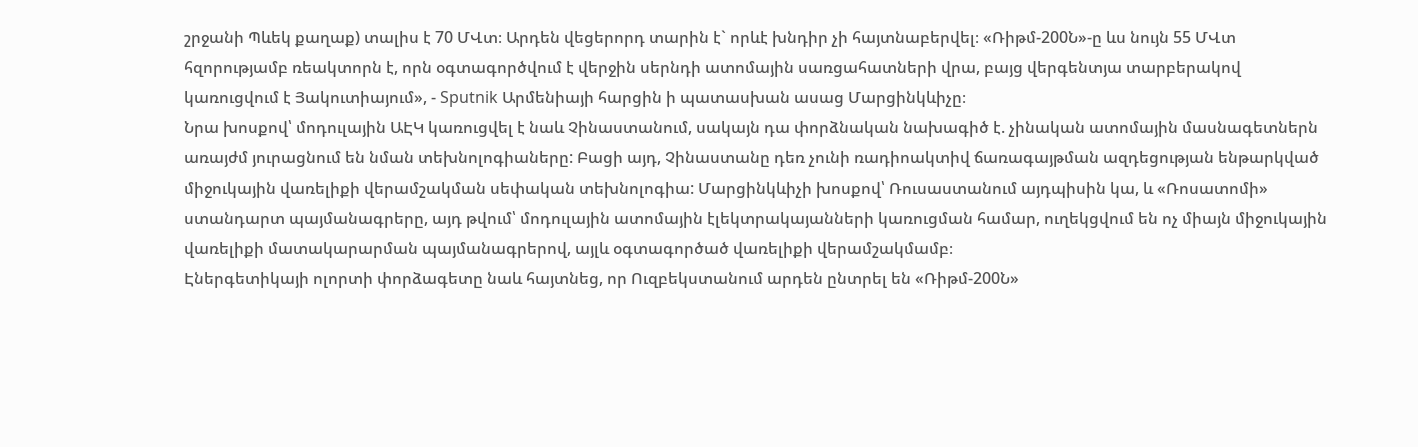շրջանի Պևեկ քաղաք) տալիս է 70 ՄՎտ։ Արդեն վեցերորդ տարին է` որևէ խնդիր չի հայտնաբերվել։ «Ռիթմ-200Ն»-ը ևս նույն 55 ՄՎտ հզորությամբ ռեակտորն է, որն օգտագործվում է վերջին սերնդի ատոմային սառցահատների վրա, բայց վերգենտյա տարբերակով կառուցվում է Յակուտիայում», - Sputnik Արմենիայի հարցին ի պատասխան ասաց Մարցինկևիչը։
Նրա խոսքով՝ մոդուլային ԱԷԿ կառուցվել է նաև Չինաստանում, սակայն դա փորձնական նախագիծ է. չինական ատոմային մասնագետներն առայժմ յուրացնում են նման տեխնոլոգիաները: Բացի այդ, Չինաստանը դեռ չունի ռադիոակտիվ ճառագայթման ազդեցության ենթարկված միջուկային վառելիքի վերամշակման սեփական տեխնոլոգիա: Մարցինկևիչի խոսքով՝ Ռուսաստանում այդպիսին կա, և «Ռոսատոմի» ստանդարտ պայմանագրերը, այդ թվում՝ մոդուլային ատոմային էլեկտրակայանների կառուցման համար, ուղեկցվում են ոչ միայն միջուկային վառելիքի մատակարարման պայմանագրերով, այլև օգտագործած վառելիքի վերամշակմամբ։
Էներգետիկայի ոլորտի փորձագետը նաև հայտնեց, որ Ուզբեկստանում արդեն ընտրել են «Ռիթմ-200Ն»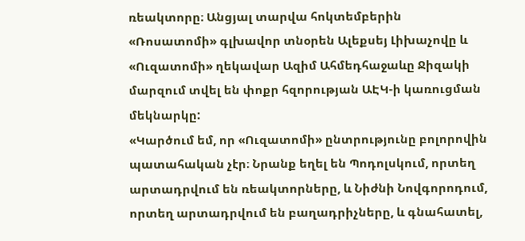ռեակտորը։ Անցյալ տարվա հոկտեմբերին «Ռոսատոմի» գլխավոր տնօրեն Ալեքսեյ Լիխաչովը և «Ուզատոմի» ղեկավար Ազիմ Ահմեդհաջաևը Ջիզակի մարզում տվել են փոքր հզորության ԱԷԿ-ի կառուցման մեկնարկը:
«Կարծում եմ, որ «Ուզատոմի» ընտրությունը բոլորովին պատահական չէր։ Նրանք եղել են Պոդոլսկում, որտեղ արտադրվում են ռեակտորները, և Նիժնի Նովգորոդում, որտեղ արտադրվում են բաղադրիչները, և գնահատել,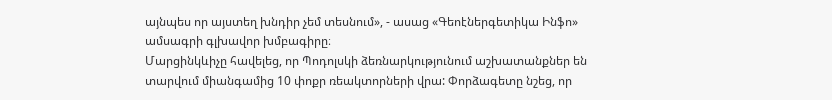այնպես որ այստեղ խնդիր չեմ տեսնում», - ասաց «Գեոէներգետիկա Ինֆո» ամսագրի գլխավոր խմբագիրը։
Մարցինկևիչը հավելեց, որ Պոդոլսկի ձեռնարկությունում աշխատանքներ են տարվում միանգամից 10 փոքր ռեակտորների վրա: Փորձագետը նշեց, որ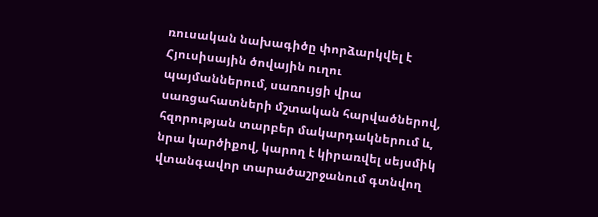ռուսական նախագիծը փորձարկվել է Հյուսիսային ծովային ուղու պայմաններում, սառույցի վրա սառցահատների մշտական հարվածներով, հզորության տարբեր մակարդակներում և, նրա կարծիքով, կարող է կիրառվել սեյսմիկ վտանգավոր տարածաշրջանում գտնվող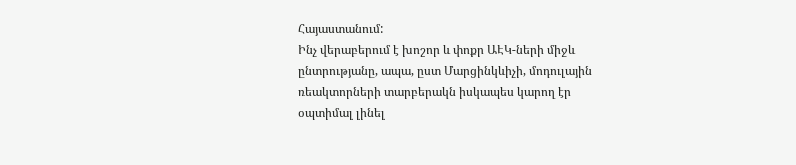Հայաստանում:
Ինչ վերաբերում է խոշոր և փոքր ԱԷԿ-ների միջև ընտրությանը, ապա, ըստ Մարցինկևիչի, մոդուլային ռեակտորների տարբերակն իսկապես կարող էր օպտիմալ լինել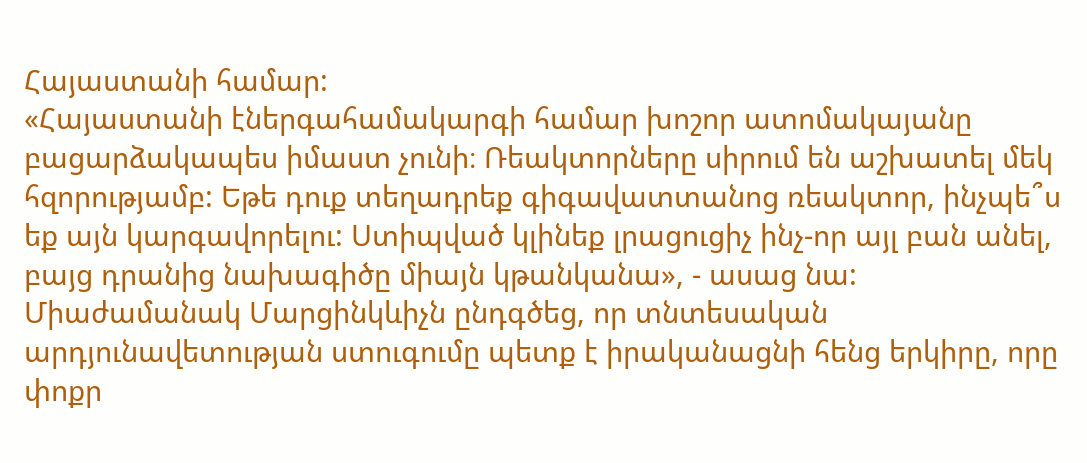Հայաստանի համար:
«Հայաստանի էներգահամակարգի համար խոշոր ատոմակայանը բացարձակապես իմաստ չունի։ Ռեակտորները սիրում են աշխատել մեկ հզորությամբ: Եթե դուք տեղադրեք գիգավատտանոց ռեակտոր, ինչպե՞ս եք այն կարգավորելու: Ստիպված կլինեք լրացուցիչ ինչ-որ այլ բան անել, բայց դրանից նախագիծը միայն կթանկանա», - ասաց նա:
Միաժամանակ Մարցինկևիչն ընդգծեց, որ տնտեսական արդյունավետության ստուգումը պետք է իրականացնի հենց երկիրը, որը փոքր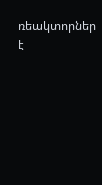ռեակտորներ է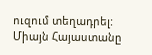ուզում տեղադրել: Միայն Հայաստանը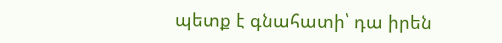պետք է գնահատի՝ դա իրեն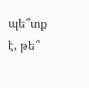պե՞տք է, թե՞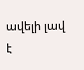ավելի լավ է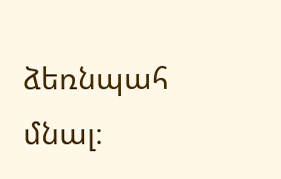ձեռնպահ մնալ։